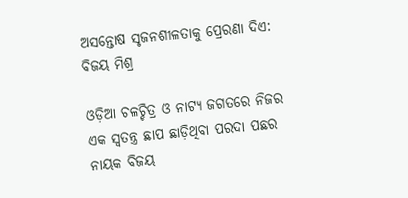ଅସନ୍ତୋଷ ସୃଜନଶୀଳତାକୁ ପ୍ରେରଣା ଦିଏ: ବିଜୟ ମିଶ୍ର

ଓଡ଼ିଆ ଚଳଚ୍ଚିତ୍ର ଓ ନାଟ୍ୟ ଜଗତରେ ନିଜର ଏକ ସ୍ବତନ୍ତ୍ର ଛାପ ଛାଡ଼ିଥିବା ପରଦା ପଛର ନାୟକ ବିଜୟ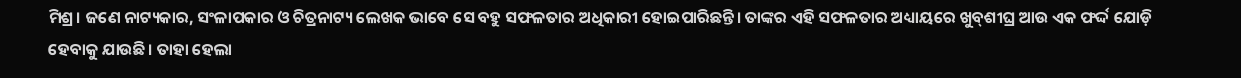ମିଶ୍ର। ଜଣେ ନାଟ୍ୟକାର, ସଂଳାପକାର ଓ ଚିତ୍ରନାଟ୍ୟ ଲେଖକ ଭାବେ ସେ ବହୁ ସଫଳତାର ଅଧିକାରୀ ହୋଇପାରିଛନ୍ତି। ତାଙ୍କର ଏହି ସଫଳତାର ଅଧ୍ୟାୟରେ ଖୁବ୍‌ଶୀଘ୍ର ଆଉ ଏକ ଫର୍ଦ୍ଦ ଯୋଡ଼ି ହେବାକୁ ଯାଉଛି। ତାହା ହେଲା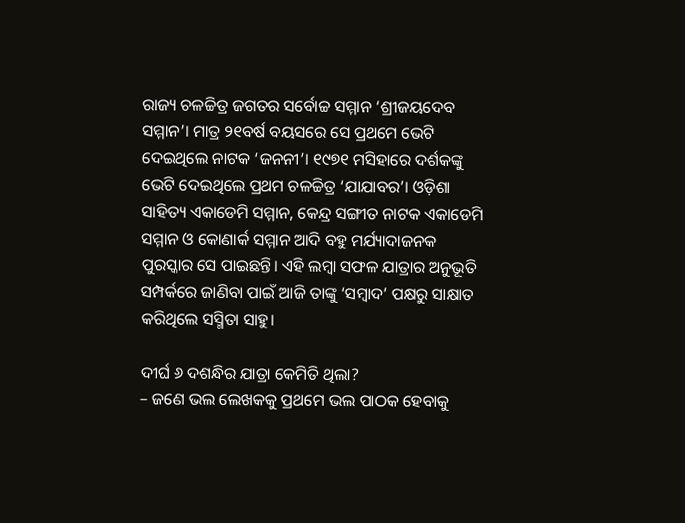ରାଜ୍ୟ ଚଳଚ୍ଚିତ୍ର ଜଗତର ସର୍ବୋଚ୍ଚ ସମ୍ମାନ ‘ଶ୍ରୀଜୟଦେବ ସମ୍ମାନ’। ମାତ୍ର ୨୧ବର୍ଷ ବୟସରେ ସେ ପ୍ରଥମେ ଭେଟି ଦେଇଥିଲେ ନାଟକ ‘ଜନନୀ’। ୧୯୭୧ ମସିହାରେ ଦର୍ଶକଙ୍କୁ ଭେଟି ଦେଇଥିଲେ ପ୍ରଥମ ଚଳଚ୍ଚିତ୍ର ‘ଯାଯାବର’। ଓଡ଼ିଶା ସାହିତ୍ୟ ଏକାଡେମି ସମ୍ମାନ, କେନ୍ଦ୍ର ସଙ୍ଗୀତ ନାଟକ ଏକାଡେମି ସମ୍ମାନ ଓ କୋଣାର୍କ ସମ୍ମାନ ଆଦି ବହୁ ମର୍ଯ୍ୟାଦାଜନକ ପୁରସ୍କାର ସେ ପାଇଛନ୍ତି। ଏହି ଲମ୍ବା ସଫଳ ଯାତ୍ରାର ଅନୁଭୂତି ସମ୍ପର୍କରେ ଜାଣିବା ପାଇଁ ଆଜି ତାଙ୍କୁ ‘ସମ୍ବାଦ’ ପକ୍ଷରୁ ସାକ୍ଷାତ କରିଥିଲେ ସସ୍ମିତା ସାହୁ।

ଦୀର୍ଘ ୬ ଦଶନ୍ଧିର ଯାତ୍ରା କେମିତି ଥିଲା?
– ଜଣେ ଭଲ ଲେଖକକୁ ପ୍ରଥମେ ଭଲ ପାଠକ ହେବାକୁ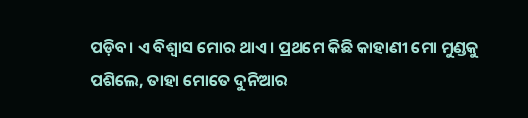ପଡ଼ିବ। ଏ ବିଶ୍ବାସ ମୋର ଥାଏ। ପ୍ରଥମେ କିଛି କାହାଣୀ ମୋ ମୁଣ୍ଡକୁ ପଶିଲେ, ତାହା ମୋତେ ଦୁନିଆର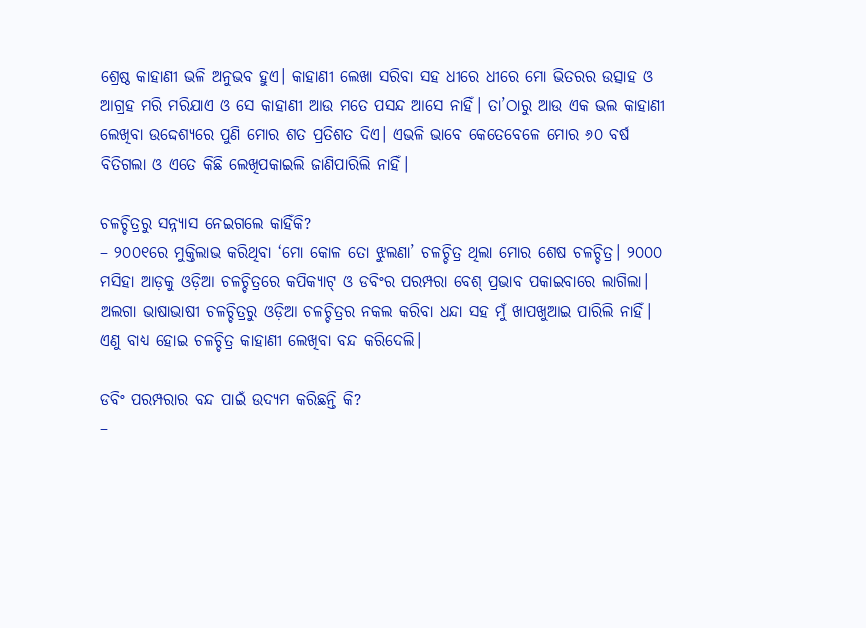ଶ୍ରେଷ୍ଠ କାହାଣୀ ଭଳି ଅନୁଭବ ହୁଏ। କାହାଣୀ ଲେଖା ସରିବା ସହ ଧୀରେ ଧୀରେ ମୋ ଭିତରର ଉତ୍ସାହ ଓ ଆଗ୍ରହ ମରି ମରିଯାଏ ଓ ସେ କାହାଣୀ ଆଉ ମତେ ପସନ୍ଦ ଆସେ ନାହିଁ। ତା’ଠାରୁ ଆଉ ଏକ ଭଲ କାହାଣୀ ଲେଖିବା ଉଦ୍ଦେଶ୍ୟରେ ପୁଣି ମୋର ଶତ ପ୍ରତିଶତ ଦିଏ। ଏଭଳି ଭାବେ କେତେବେଳେ ମୋର ୬୦ ବର୍ଷ ବିତିଗଲା ଓ ଏତେ କିଛି ଲେଖିପକାଇଲି ଜାଣିପାରିଲି ନାହିଁ।

ଚଳଚ୍ଚିତ୍ରରୁ ସନ୍ନ୍ୟାସ ନେଇଗଲେ କାହିଁକି?
– ୨୦୦୧ରେ ମୁକ୍ତିଲାଭ କରିଥିବା ‘ମୋ କୋଳ ତୋ ଝୁଲଣା’ ଚଳଚ୍ଚିତ୍ର ଥିଲା ମୋର ଶେଷ ଚଳଚ୍ଚିତ୍ର। ୨୦୦୦ ମସିହା ଆଡ଼କୁ ଓଡ଼ିଆ ଚଳଚ୍ଚିତ୍ରରେ କପିକ୍ୟାଟ୍‌ ଓ ଡବିଂର ପରମ୍ପରା ବେଶ୍‌ ପ୍ରଭାବ ପକାଇବାରେ ଲାଗିଲା। ଅଲଗା ଭାଷାଭାଷୀ ଚଳଚ୍ଚିତ୍ରରୁ ଓଡ଼ିଆ ଚଳଚ୍ଚିତ୍ରର ନକଲ କରିବା ଧନ୍ଦା ସହ ମୁଁ ଖାପଖୁଆଇ ପାରିଲି ନାହିଁ। ଏଣୁ ବାଧ୍ୟ ହୋଇ ଚଳଚ୍ଚିତ୍ର କାହାଣୀ ଲେଖିବା ବନ୍ଦ କରିଦେଲି।

ଡବିଂ ପରମ୍ପରାର ବନ୍ଦ ପାଇଁ ଉଦ୍ୟମ କରିଛନ୍ତି କି?
–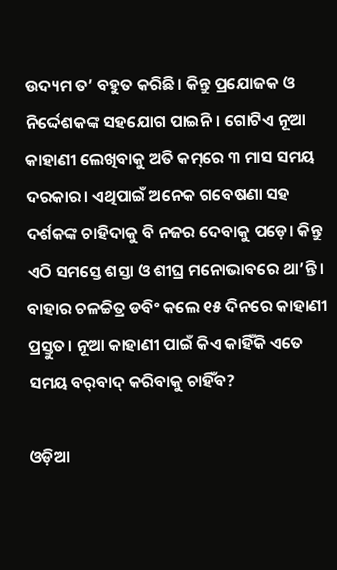ଉଦ୍ୟମ ତ’ ବହୁତ କରିଛି। କିନ୍ତୁ ପ୍ରଯୋଜକ ଓ ନିର୍ଦ୍ଦେଶକଙ୍କ ସହଯୋଗ ପାଇନି। ଗୋଟିଏ ନୂଆ କାହାଣୀ ଲେଖିବାକୁ ଅତି କମ୍‌ରେ ୩ ମାସ ସମୟ ଦରକାର। ଏଥିପାଇଁ ଅନେକ ଗବେଷଣା ସହ ଦର୍ଶକଙ୍କ ଚାହିଦାକୁ ବି ନଜର ଦେବାକୁ ପଡ଼େ। କିନ୍ତୁ ଏଠି ସମସ୍ତେ ଶସ୍ତା ଓ ଶୀଘ୍ର ମନୋଭାବରେ ଥା’ନ୍ତି। ବାହାର ଚଳଚ୍ଚିତ୍ର ଡବିଂ କଲେ ୧୫ ଦିନରେ କାହାଣୀ ପ୍ରସ୍ତୁତ। ନୂଆ କାହାଣୀ ପାଇଁ କିଏ କାହିଁକି ଏତେ ସମୟ ବର୍‌ବାଦ୍‌ କରିବାକୁ ଚାହିଁବ?

ଓଡ଼ିଆ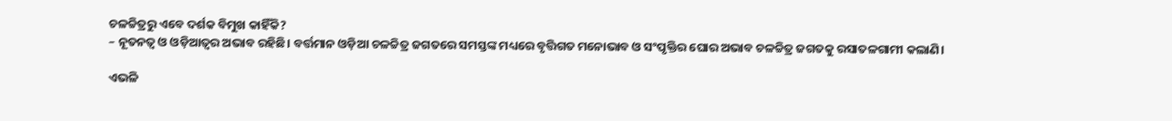ଚଳଚ୍ଚିତ୍ରରୁ ଏବେ ଦର୍ଶକ ବିମୁଖ କାହିଁକି?
– ନୂତନତ୍ବ ଓ ଓଡ଼ିଆତ୍ବର ଅଭାବ ରହିଛି। ବର୍ତ୍ତମାନ ଓଡ଼ିଆ ଚଳଚ୍ଚିତ୍ର ଜଗତରେ ସମସ୍ତଙ୍କ ମଧ୍ୟରେ ବୃତ୍ତିଗତ ମନୋଭାବ ଓ ସଂପୃକ୍ତିର ଘୋର ଅଭାବ ଚଳଚ୍ଚିତ୍ର ଜଗତକୁ ରସାତଳଗାମୀ କଲାଣି।

ଏଭଳି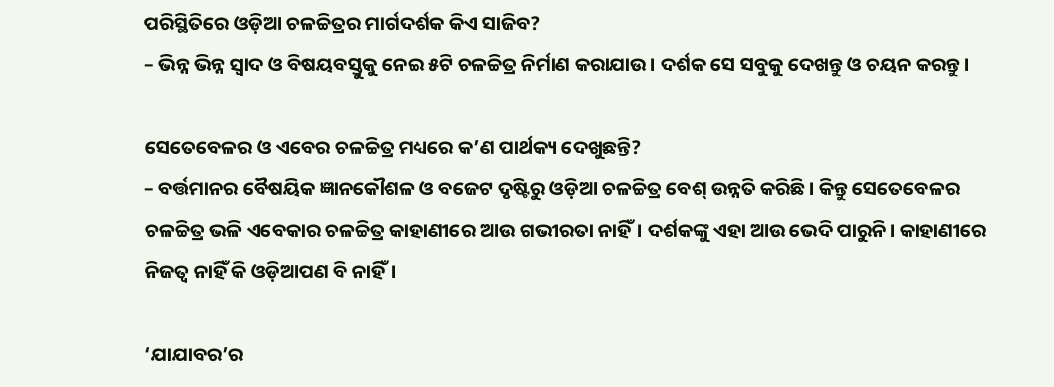ପରିସ୍ଥିତିରେ ଓଡ଼ିଆ ଚଳଚ୍ଚିତ୍ରର ମାର୍ଗଦର୍ଶକ କିଏ ସାଜିବ?
– ଭିନ୍ନ ଭିନ୍ନ ସ୍ବାଦ ଓ ବିଷୟବସ୍ତୁକୁ ନେଇ ୫ଟି ଚଳଚ୍ଚିତ୍ର ନିର୍ମାଣ କରାଯାଉ। ଦର୍ଶକ ସେ ସବୁକୁ ଦେଖନ୍ତୁ ଓ ଚୟନ କରନ୍ତୁ।

ସେତେବେ‌ଳର ଓ ଏବେର ଚଳଚ୍ଚିତ୍ର ମଧ୍ୟରେ କ’ଣ ପାର୍ଥକ୍ୟ ଦେଖୁଛନ୍ତି?
– ବର୍ତ୍ତମାନର ବୈଷୟିକ ଜ୍ଞାନକୌଶଳ ଓ ବଜେଟ ଦୃଷ୍ଟିରୁ ଓଡ଼ିଆ ଚଳଚ୍ଚିତ୍ର ବେଶ୍‌ ଉନ୍ନତି କରିଛି। କିନ୍ତୁ ସେତେବେଳର ଚଳଚ୍ଚିତ୍ର ଭଳି ଏବେକାର ଚଳଚ୍ଚିତ୍ର କାହାଣୀରେ ଆଉ ଗଭୀରତା ନାହିଁ। ଦର୍ଶକଙ୍କୁ ଏହା ଆଉ ଭେଦି ପାରୁନି। କାହାଣୀରେ ନିଜତ୍ବ ନାହିଁ କି ଓଡ଼ିଆପଣ ବି ନାହିଁ।

‘ଯାଯାବର’ର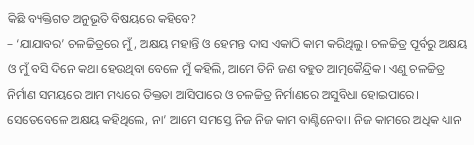କିଛି ବ୍ୟକ୍ତିଗତ ଅନୁଭୂତି ବିଷୟରେ କହିବେ?
– ‘ଯାଯାବର’ ଚଳଚ୍ଚିତ୍ରରେ ମୁଁ, ଅକ୍ଷୟ ମହାନ୍ତି ଓ ହେମନ୍ତ ଦାସ ଏକାଠି କାମ କରିଥିଲୁ। ଚଳଚ୍ଚିତ୍ର ପୂର୍ବରୁ ଅକ୍ଷୟ ଓ ମୁଁ ବସି ଦିନେ କଥା ହେଉଥିବା ବେଳେ ମୁଁ କହିଲି, ଆମେ ତିନି ଜଣ ବହୁତ ଆତ୍ମକୈନ୍ଦ୍ରିକ। ଏଣୁ ଚଳଚ୍ଚିତ୍ର ନିର୍ମାଣ ସମୟରେ ଆମ ମଧ୍ୟରେ ତିକ୍ତତା ଆସିପାରେ ଓ ଚଳଚ୍ଚିତ୍ର ନିର୍ମାଣରେ ଅସୁବିଧା ହୋଇପାରେ। ସେତେବେଳେ ଅକ୍ଷୟ କହିଥିଲେ, ନା’ ଆମେ ସମସ୍ତେ ନିଜ ନିଜ କାମ ବାଣ୍ଟିନେବା। ନିଜ କାମରେ ଅଧିକ ଧ୍ୟାନ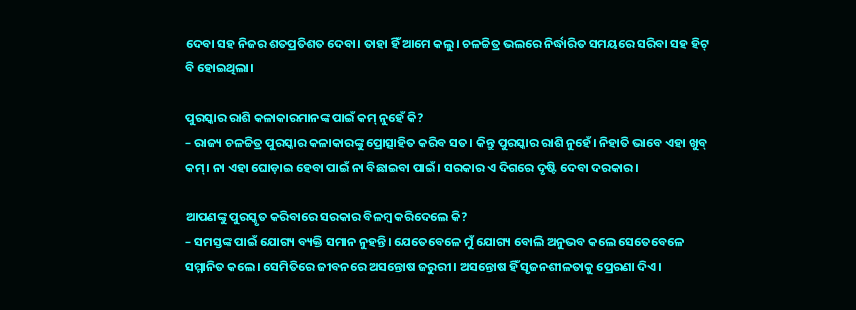ଦେବା ସହ ନିଜର ଶତପ୍ରତିଶତ ଦେବା। ‌ତାହା ହିଁ ଆମେ କଲୁ। ‌ଚଳଚ୍ଚିତ୍ର ଭଲରେ ନିର୍ଦ୍ଧାରିତ ସମୟରେ ସରିବା ସହ ହିଟ୍‌ ବି ହୋଇଥିଲା।

ପୁରସ୍କାର ରାଶି କଳାକାରମାନଙ୍କ ପାଇଁ କମ୍‌ ନୁହେଁ କି?
– ରାଜ୍ୟ ଚଳଚ୍ଚିତ୍ର ପୁରସ୍କାର କଳାକାରଙ୍କୁ ପ୍ରୋତ୍ସାହିତ କରିବ ସତ। କିନ୍ତୁ ପୁରସ୍କାର ରାଶି ନୁହେଁ। ନିହାତି ଭାବେ ଏହା ଖୁବ୍‌ କମ୍। ନା ଏହା ଘୋଡ଼ାଇ ହେବା ପାଇଁ ନା ବିଛାଇବା ପାଇଁ। ସରକାର ଏ‌ ଦିଗରେ ଦୃଷ୍ଟି ଦେବା ଦରକାର।

ଆପଣଙ୍କୁ ପୁରସ୍କୃତ କରିବାରେ ସରକାର ବିଳମ୍ବ କରିଦେଲେ କି?
– ସମସ୍ତଙ୍କ ପାଇଁ ଯୋଗ୍ୟ ବ୍ୟକ୍ତି ସମାନ ନୁହନ୍ତି। ଯେତେବେଳେ ମୁଁ ଯୋଗ୍ୟ ବୋଲି ଅନୁଭବ କଲେ ସେତେବେଳେ ସମ୍ମାନିତ କଲେ। ସେମିତିରେ ଜୀବନରେ ଅସନ୍ତୋଷ ଜରୁରୀ। ଅସନ୍ତୋଷ ହିଁ ସୃଜନଶୀଳତାକୁ ପ୍ରେରଣା ଦିଏ।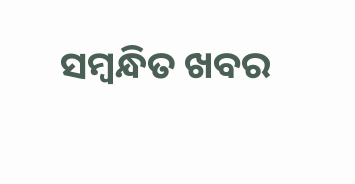ସମ୍ବନ୍ଧିତ ଖବର